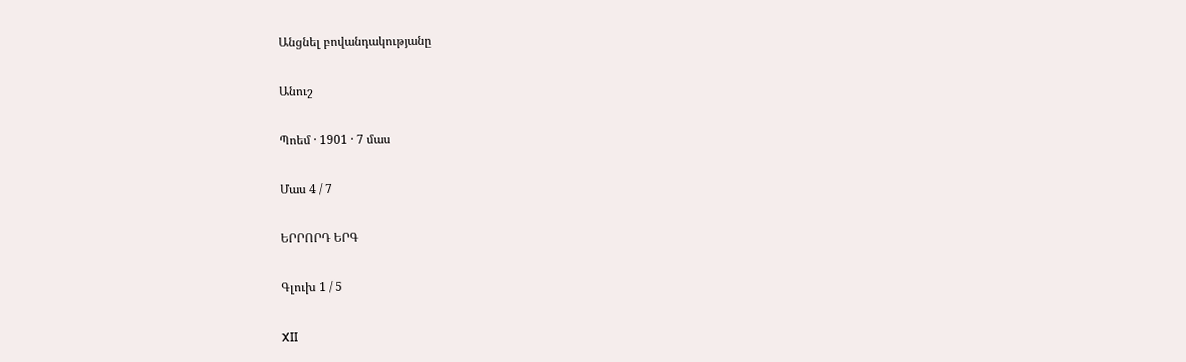Անցնել բովանդակությանը

Անուշ

Պոեմ · 1901 · 7 մաս

Մաս 4 / 7

ԵՐՐՈՐԴ ԵՐԳ

Գլուխ 1 / 5

XII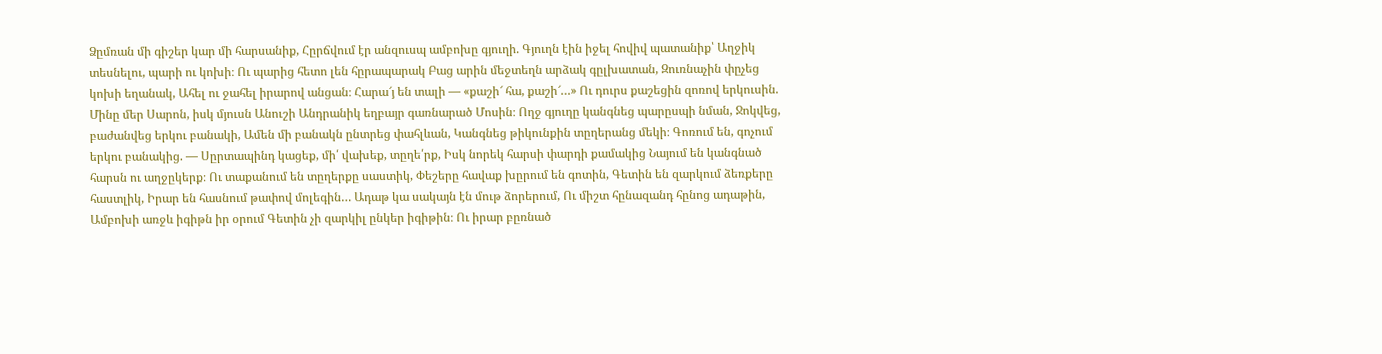Ձըմռան մի գիշեր կար մի հարսանիք, Հըրճվում էր անզուսպ ամբոխը գյուղի. Գյուղն էին իջել հովիվ պատանիք՝ Աղջիկ տեսնելու, պարի ու կոխի։ Ու պարից հետո լեն հըրապարակ Բաց արին մեջտեղն արձակ գըլխատան, Զուռնաչին փըչեց կոխի եղանակ, Ահել ու ջահել իրարով անցան։ Հարա՜յ են տալի — «քաշի՜ հա, քաշի՜…» Ու դուրս քաշեցին զոռով երկուսին. Մինը մեր Սարոն, իսկ մյուսն Անուշի Անդրանիկ եղբայր գառնարած Մոսին։ Ողջ գյուղը կանգնեց պարըսպի նման, Ջոկվեց, բաժանվեց երկու բանակի, Ամեն մի բանակն ընտրեց փահլևան, Կանգնեց թիկունքին տըղերանց մեկի։ Գոռում են, գոչում երկու բանակից. — Սըրտապինդ կացեք, մի՛ վախեք, տըղե՛րք, Իսկ նորեկ հարսի փարդի քամակից Նայում են կանգնած հարսն ու աղջըկերք։ Ու տաքանում են տըղերքը սաստիկ, Փեշերը հավաք խըրում են գոտին, Գետին են զարկում ձեռքերը հաստլիկ, Իրար են հասնում թափով մոլեգին… Ադաթ կա սակայն էն մութ ձորերում, Ու միշտ հընազանդ հընոց ադաթին, Ամբոխի առջև իգիթն իր օրում Գետին չի զարկիլ ընկեր իգիթին։ Ու իրար բըռնած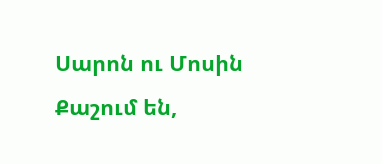Սարոն ու Մոսին Քաշում են,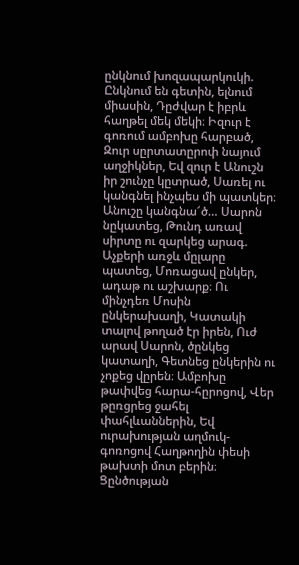ընկնում խոզապարկուկի. Ընկնում են գետին, ելնում միասին, Դըժվար է իբրև հաղթել մեկ մեկի։ Իզուր է գոռում ամբոխը հարբած, Զուր սըրտատըրոփ նայում աղջիկներ, Եվ զուր է Անուշն իր շունչը կըտրած, Սառել ու կանգնել ինչպես մի պատկեր։ Անուշը կանգնա՜ծ… Սարոն նըկատեց, Թունդ առավ սիրտը ու զարկեց արագ. Աչքերի առջև մըլարը պատեց, Մոռացավ ընկեր, ադաթ ու աշխարք։ Ու մինչդեռ Մոսին ընկերախաղի, Կատակի տալով թողած էր իրեն, Ուժ արավ Սարոն, ծընկեց կատաղի, Գետնեց ընկերին ու չոքեց վըրեն։ Ամբոխը թափվեց հարա-հըրոցով, Վեր թըռցրեց ջահել փահլևաններին, Եվ ուրախության աղմուկ-գոռոցով Հաղթողին փեսի թախտի մոտ բերին։ Ցընծության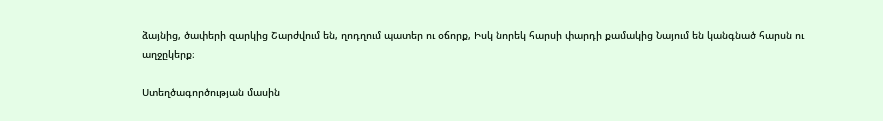ձայնից, ծափերի զարկից Շարժվում են, ղոդղում պատեր ու օճորք, Իսկ նորեկ հարսի փարդի քամակից Նայում են կանգնած հարսն ու աղջըկերք։

Ստեղծագործության մասին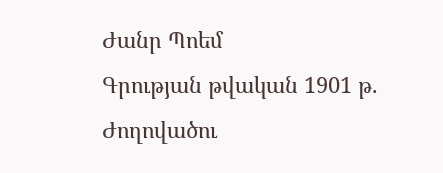Ժանր Պոեմ
Գրության թվական 1901 թ.
Ժողովածու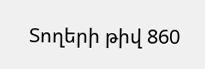Տողերի թիվ 860